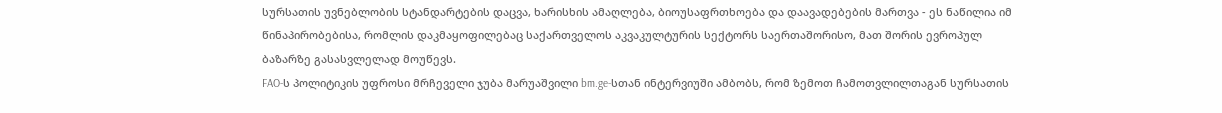სურსათის უვნებლობის სტანდარტების დაცვა, ხარისხის ამაღლება, ბიოუსაფრთხოება და დაავადებების მართვა - ეს ნაწილია იმ წინაპირობებისა, რომლის დაკმაყოფილებაც საქართველოს აკვაკულტურის სექტორს საერთაშორისო, მათ შორის ევროპულ ბაზარზე გასასვლელად მოუწევს.
FAO-ს პოლიტიკის უფროსი მრჩეველი ჯუბა მარუაშვილი bm.ge-სთან ინტერვიუში ამბობს, რომ ზემოთ ჩამოთვლილთაგან სურსათის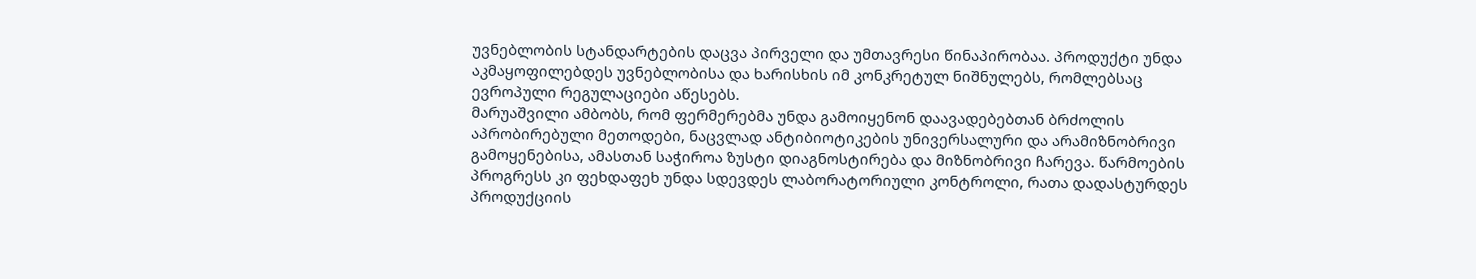უვნებლობის სტანდარტების დაცვა პირველი და უმთავრესი წინაპირობაა. პროდუქტი უნდა აკმაყოფილებდეს უვნებლობისა და ხარისხის იმ კონკრეტულ ნიშნულებს, რომლებსაც ევროპული რეგულაციები აწესებს.
მარუაშვილი ამბობს, რომ ფერმერებმა უნდა გამოიყენონ დაავადებებთან ბრძოლის აპრობირებული მეთოდები, ნაცვლად ანტიბიოტიკების უნივერსალური და არამიზნობრივი გამოყენებისა, ამასთან საჭიროა ზუსტი დიაგნოსტირება და მიზნობრივი ჩარევა. წარმოების პროგრესს კი ფეხდაფეხ უნდა სდევდეს ლაბორატორიული კონტროლი, რათა დადასტურდეს პროდუქციის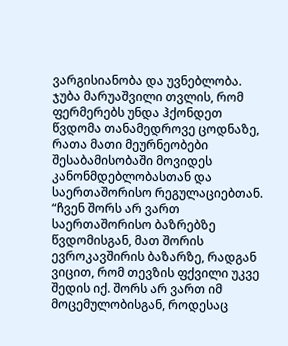ვარგისიანობა და უვნებლობა. ჯუბა მარუაშვილი თვლის, რომ ფერმერებს უნდა ჰქონდეთ წვდომა თანამედროვე ცოდნაზე, რათა მათი მეურნეობები შესაბამისობაში მოვიდეს კანონმდებლობასთან და საერთაშორისო რეგულაციებთან.
“ჩვენ შორს არ ვართ საერთაშორისო ბაზრებზე წვდომისგან, მათ შორის ევროკავშირის ბაზარზე, რადგან ვიცით, რომ თევზის ფქვილი უკვე შედის იქ. შორს არ ვართ იმ მოცემულობისგან, როდესაც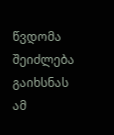წვდომა შეიძლება გაიხსნას ამ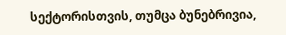სექტორისთვის, თუმცა ბუნებრივია,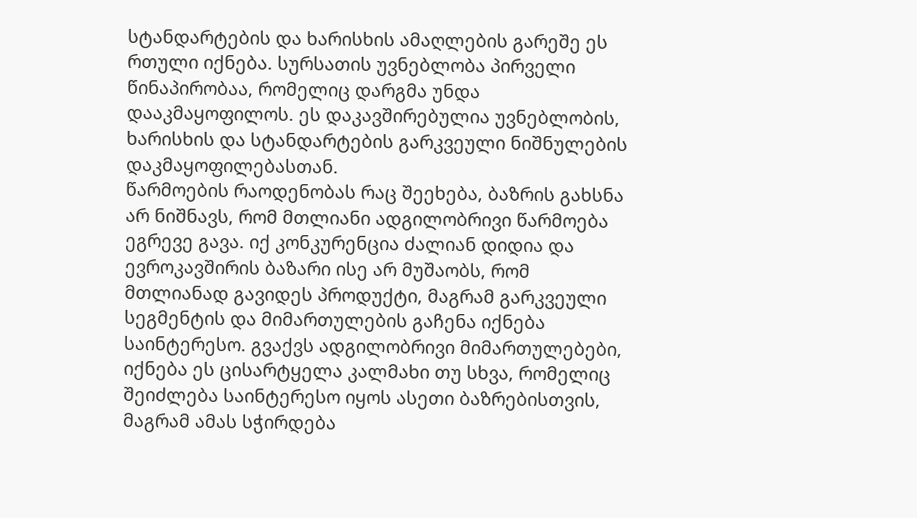სტანდარტების და ხარისხის ამაღლების გარეშე ეს რთული იქნება. სურსათის უვნებლობა პირველი წინაპირობაა, რომელიც დარგმა უნდა დააკმაყოფილოს. ეს დაკავშირებულია უვნებლობის, ხარისხის და სტანდარტების გარკვეული ნიშნულების დაკმაყოფილებასთან.
წარმოების რაოდენობას რაც შეეხება, ბაზრის გახსნა არ ნიშნავს, რომ მთლიანი ადგილობრივი წარმოება ეგრევე გავა. იქ კონკურენცია ძალიან დიდია და ევროკავშირის ბაზარი ისე არ მუშაობს, რომ მთლიანად გავიდეს პროდუქტი, მაგრამ გარკვეული სეგმენტის და მიმართულების გაჩენა იქნება საინტერესო. გვაქვს ადგილობრივი მიმართულებები, იქნება ეს ცისარტყელა კალმახი თუ სხვა, რომელიც შეიძლება საინტერესო იყოს ასეთი ბაზრებისთვის, მაგრამ ამას სჭირდება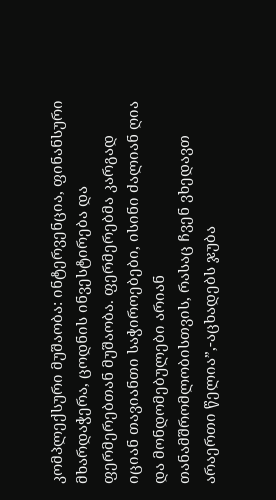კომპლექსური მუშაობა: ინტერვენცია, ფინანსური მხარდაჭერა, ცოდნის ინვესტირება და ფერმერებთან მუშაობა. ფერმერებმა კარგად იციან თავიანთი საჭიროებები, ისინი ძალიან ღია და მონდომებულები არიან თანამშრომლობისთვის, რასაც ჩვენ ვხედავთ არაერთი წელია”,-აცხადებს ჯუბა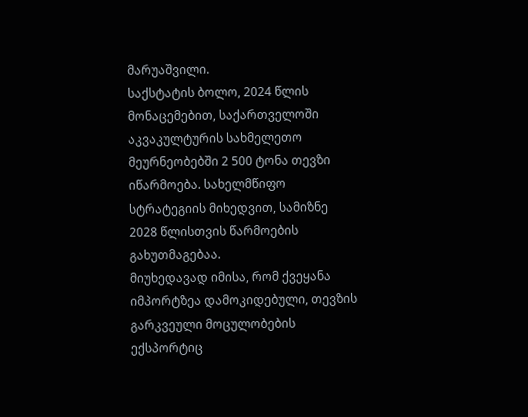მარუაშვილი.
საქსტატის ბოლო, 2024 წლის მონაცემებით, საქართველოში აკვაკულტურის სახმელეთო მეურნეობებში 2 500 ტონა თევზი იწარმოება. სახელმწიფო სტრატეგიის მიხედვით, სამიზნე 2028 წლისთვის წარმოების გახუთმაგებაა.
მიუხედავად იმისა, რომ ქვეყანა იმპორტზეა დამოკიდებული, თევზის გარკვეული მოცულობების ექსპორტიც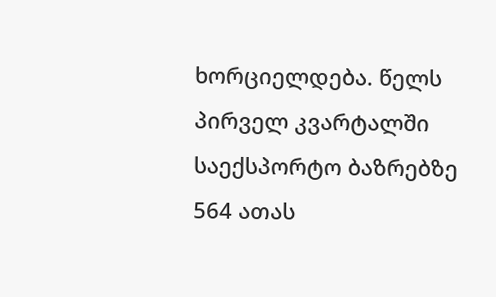ხორციელდება. წელს პირველ კვარტალში საექსპორტო ბაზრებზე 564 ათას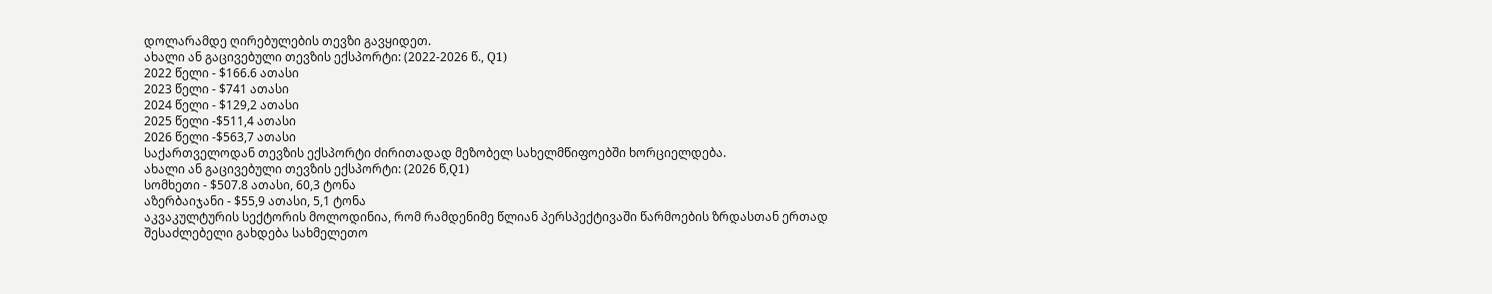დოლარამდე ღირებულების თევზი გავყიდეთ.
ახალი ან გაცივებული თევზის ექსპორტი: (2022-2026 წ., Q1)
2022 წელი - $166.6 ათასი
2023 წელი - $741 ათასი
2024 წელი - $129,2 ათასი
2025 წელი -$511,4 ათასი
2026 წელი -$563,7 ათასი
საქართველოდან თევზის ექსპორტი ძირითადად მეზობელ სახელმწიფოებში ხორციელდება.
ახალი ან გაცივებული თევზის ექსპორტი: (2026 წ,Q1)
სომხეთი - $507.8 ათასი, 60,3 ტონა
აზერბაიჯანი - $55,9 ათასი, 5,1 ტონა
აკვაკულტურის სექტორის მოლოდინია, რომ რამდენიმე წლიან პერსპექტივაში წარმოების ზრდასთან ერთად შესაძლებელი გახდება სახმელეთო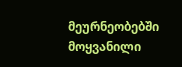მეურნეობებში მოყვანილი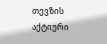თევზის აქტიური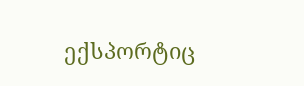ექსპორტიც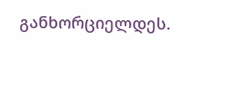განხორციელდეს.